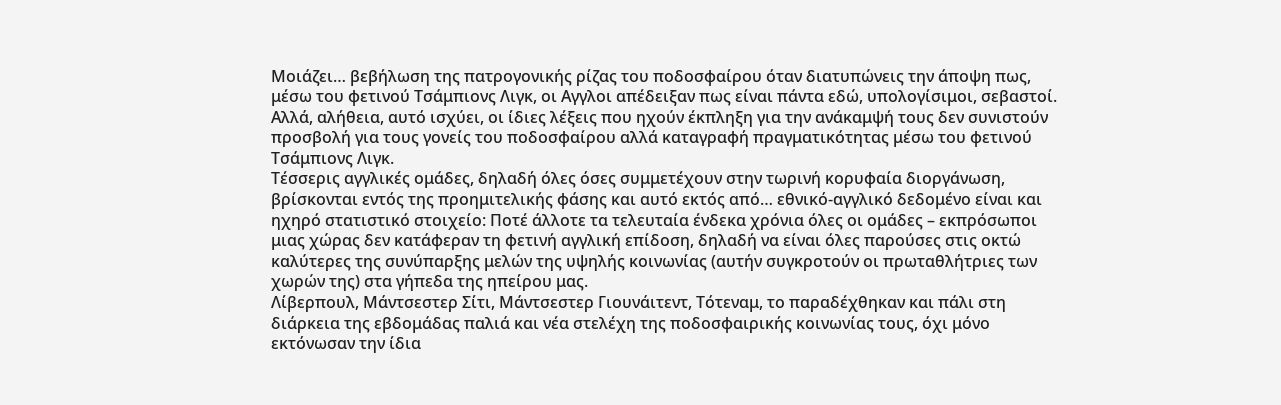Mοιάζει… βεβήλωση της πατρογονικής ρίζας του ποδοσφαίρου όταν διατυπώνεις την άποψη πως, μέσω του φετινού Τσάμπιονς Λιγκ, οι Αγγλοι απέδειξαν πως είναι πάντα εδώ, υπολογίσιμοι, σεβαστοί.
Αλλά, αλήθεια, αυτό ισχύει, οι ίδιες λέξεις που ηχούν έκπληξη για την ανάκαμψή τους δεν συνιστούν προσβολή για τους γονείς του ποδοσφαίρου αλλά καταγραφή πραγματικότητας μέσω του φετινού Τσάμπιονς Λιγκ.
Τέσσερις αγγλικές ομάδες, δηλαδή όλες όσες συμμετέχουν στην τωρινή κορυφαία διοργάνωση, βρίσκονται εντός της προημιτελικής φάσης και αυτό εκτός από… εθνικό-αγγλικό δεδομένο είναι και ηχηρό στατιστικό στοιχείο: Ποτέ άλλοτε τα τελευταία ένδεκα χρόνια όλες οι ομάδες – εκπρόσωποι μιας χώρας δεν κατάφεραν τη φετινή αγγλική επίδοση, δηλαδή να είναι όλες παρούσες στις οκτώ καλύτερες της συνύπαρξης μελών της υψηλής κοινωνίας (αυτήν συγκροτούν οι πρωταθλήτριες των χωρών της) στα γήπεδα της ηπείρου μας.
Λίβερπουλ, Μάντσεστερ Σίτι, Μάντσεστερ Γιουνάιτεντ, Τότεναμ, το παραδέχθηκαν και πάλι στη διάρκεια της εβδομάδας παλιά και νέα στελέχη της ποδοσφαιρικής κοινωνίας τους, όχι μόνο εκτόνωσαν την ίδια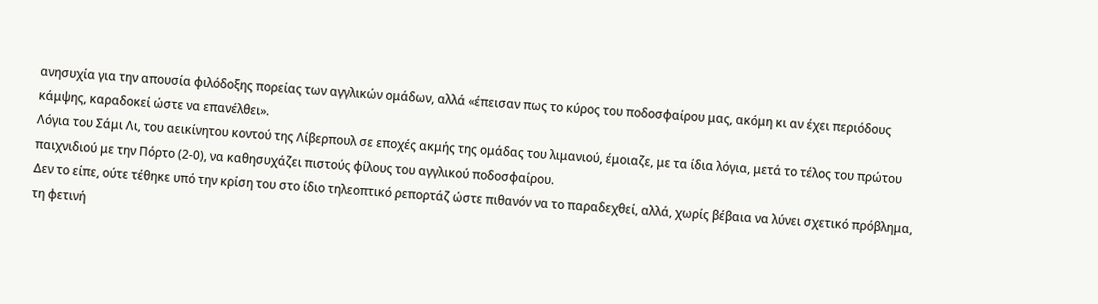ανησυχία για την απουσία φιλόδοξης πορείας των αγγλικών ομάδων, αλλά «έπεισαν πως το κύρος του ποδοσφαίρου μας, ακόμη κι αν έχει περιόδους κάμψης, καραδοκεί ώστε να επανέλθει».
Λόγια του Σάμι Λι, του αεικίνητου κοντού της Λίβερπουλ σε εποχές ακμής της ομάδας του λιμανιού, έμοιαζε, με τα ίδια λόγια, μετά το τέλος του πρώτου παιχνιδιού με την Πόρτο (2-0), να καθησυχάζει πιστούς φίλους του αγγλικού ποδοσφαίρου.
Δεν το είπε, ούτε τέθηκε υπό την κρίση του στο ίδιο τηλεοπτικό ρεπορτάζ ώστε πιθανόν να το παραδεχθεί, αλλά, χωρίς βέβαια να λύνει σχετικό πρόβλημα, τη φετινή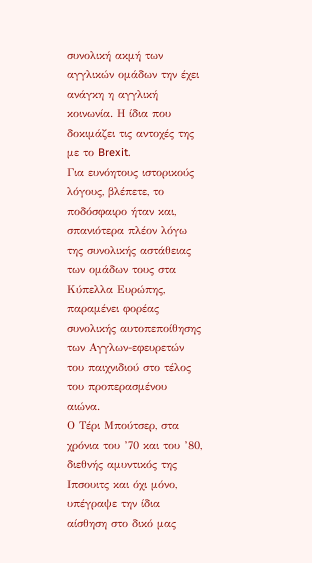συνολική ακμή των αγγλικών ομάδων την έχει ανάγκη η αγγλική κοινωνία. Η ίδια που δοκιμάζει τις αντοχές της με το Brexit.
Για ευνόητους ιστορικούς λόγους, βλέπετε, το ποδόσφαιρο ήταν και, σπανιότερα πλέον λόγω της συνολικής αστάθειας των ομάδων τους στα Κύπελλα Ευρώπης, παραμένει φορέας συνολικής αυτοπεποίθησης των Αγγλων-εφευρετών του παιχνιδιού στο τέλος του προπερασμένου αιώνα.
Ο Τέρι Μπούτσερ, στα χρόνια του ’70 και του ’80, διεθνής αμυντικός της Ιπσουιτς και όχι μόνο, υπέγραψε την ίδια αίσθηση στο δικό μας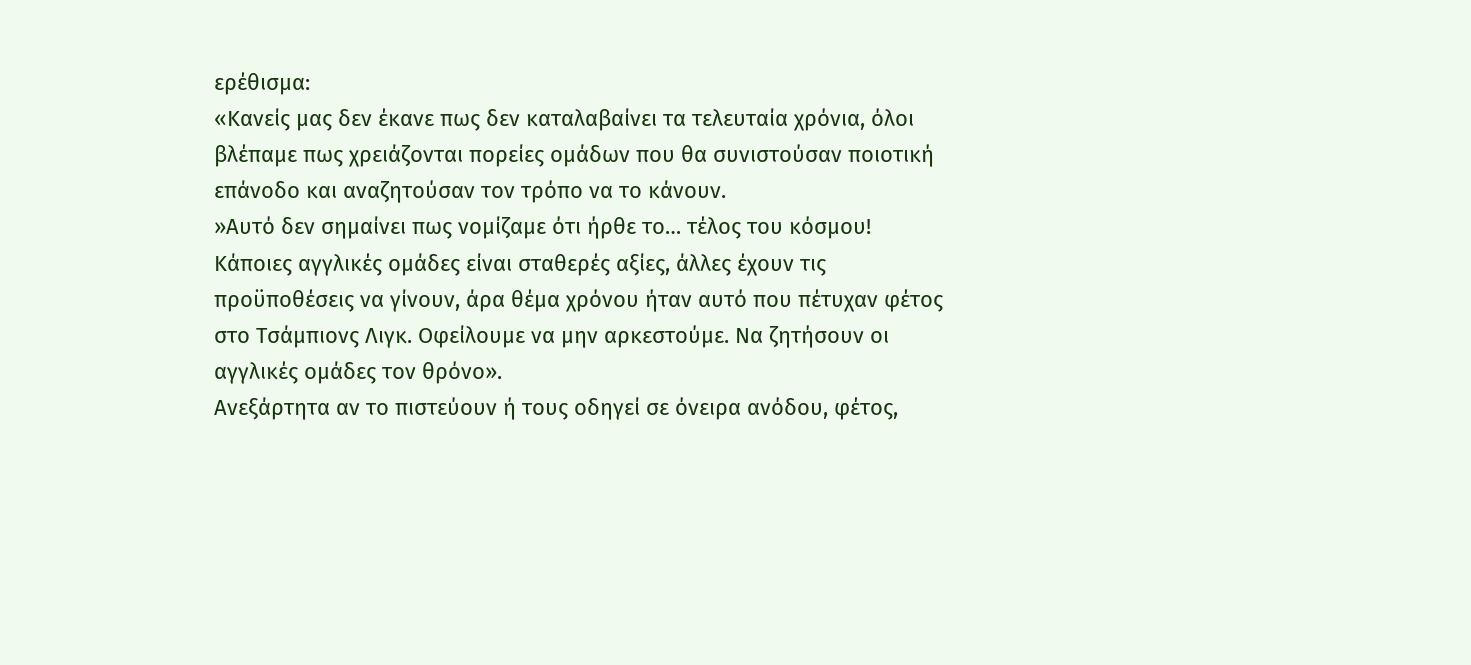ερέθισμα:
«Κανείς μας δεν έκανε πως δεν καταλαβαίνει τα τελευταία χρόνια, όλοι βλέπαμε πως χρειάζονται πορείες ομάδων που θα συνιστούσαν ποιοτική επάνοδο και αναζητούσαν τον τρόπο να το κάνουν.
»Αυτό δεν σημαίνει πως νομίζαμε ότι ήρθε το… τέλος του κόσμου! Κάποιες αγγλικές ομάδες είναι σταθερές αξίες, άλλες έχουν τις προϋποθέσεις να γίνουν, άρα θέμα χρόνου ήταν αυτό που πέτυχαν φέτος στο Τσάμπιονς Λιγκ. Οφείλουμε να μην αρκεστούμε. Να ζητήσουν οι αγγλικές ομάδες τον θρόνο».
Ανεξάρτητα αν το πιστεύουν ή τους οδηγεί σε όνειρα ανόδου, φέτος,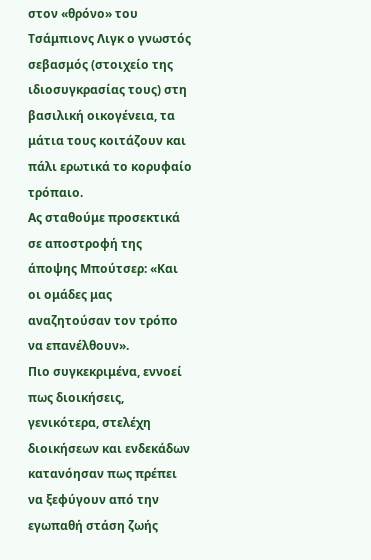στον «θρόνο» του Τσάμπιονς Λιγκ ο γνωστός σεβασμός (στοιχείο της ιδιοσυγκρασίας τους) στη βασιλική οικογένεια, τα μάτια τους κοιτάζουν και πάλι ερωτικά το κορυφαίο τρόπαιο.
Aς σταθούμε προσεκτικά σε αποστροφή της άποψης Μπούτσερ: «Και οι ομάδες μας αναζητούσαν τον τρόπο να επανέλθουν».
Πιο συγκεκριμένα, εννοεί πως διοικήσεις, γενικότερα, στελέχη διοικήσεων και ενδεκάδων κατανόησαν πως πρέπει να ξεφύγουν από την εγωπαθή στάση ζωής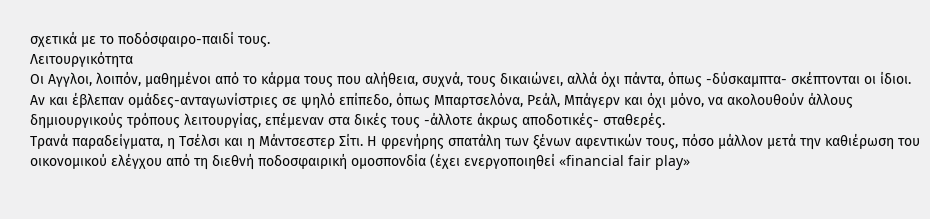σχετικά με το ποδόσφαιρο-παιδί τους.
Λειτουργικότητα
Οι Αγγλοι, λοιπόν, μαθημένοι από το κάρμα τους που αλήθεια, συχνά, τους δικαιώνει, αλλά όχι πάντα, όπως -δύσκαμπτα- σκέπτονται οι ίδιοι.
Αν και έβλεπαν ομάδες-ανταγωνίστριες σε ψηλό επίπεδο, όπως Μπαρτσελόνα, Ρεάλ, Μπάγερν και όχι μόνο, να ακολουθούν άλλους δημιουργικούς τρόπους λειτουργίας, επέμεναν στα δικές τους -άλλοτε άκρως αποδοτικές- σταθερές.
Τρανά παραδείγματα, η Τσέλσι και η Μάντσεστερ Σίτι. Η φρενήρης σπατάλη των ξένων αφεντικών τους, πόσο μάλλον μετά την καθιέρωση του οικονομικού ελέγχου από τη διεθνή ποδοσφαιρική ομοσπονδία (έχει ενεργοποιηθεί «financial fair play»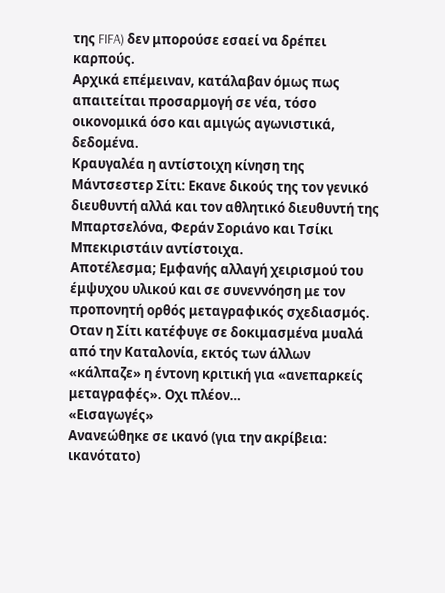της FIFA) δεν μπορούσε εσαεί να δρέπει καρπούς.
Αρχικά επέμειναν, κατάλαβαν όμως πως απαιτείται προσαρμογή σε νέα, τόσο οικονομικά όσο και αμιγώς αγωνιστικά, δεδομένα.
Κραυγαλέα η αντίστοιχη κίνηση της Μάντσεστερ Σίτι: Εκανε δικούς της τον γενικό διευθυντή αλλά και τον αθλητικό διευθυντή της Μπαρτσελόνα, Φεράν Σοριάνο και Τσίκι Μπεκιριστάιν αντίστοιχα.
Αποτέλεσμα; Εμφανής αλλαγή χειρισμού του έμψυχου υλικού και σε συνεννόηση με τον προπονητή ορθός μεταγραφικός σχεδιασμός.
Οταν η Σίτι κατέφυγε σε δοκιμασμένα μυαλά από την Καταλονία, εκτός των άλλων «κάλπαζε» η έντονη κριτική για «ανεπαρκείς μεταγραφές». Οχι πλέον…
«Εισαγωγές»
Ανανεώθηκε σε ικανό (για την ακρίβεια: ικανότατο)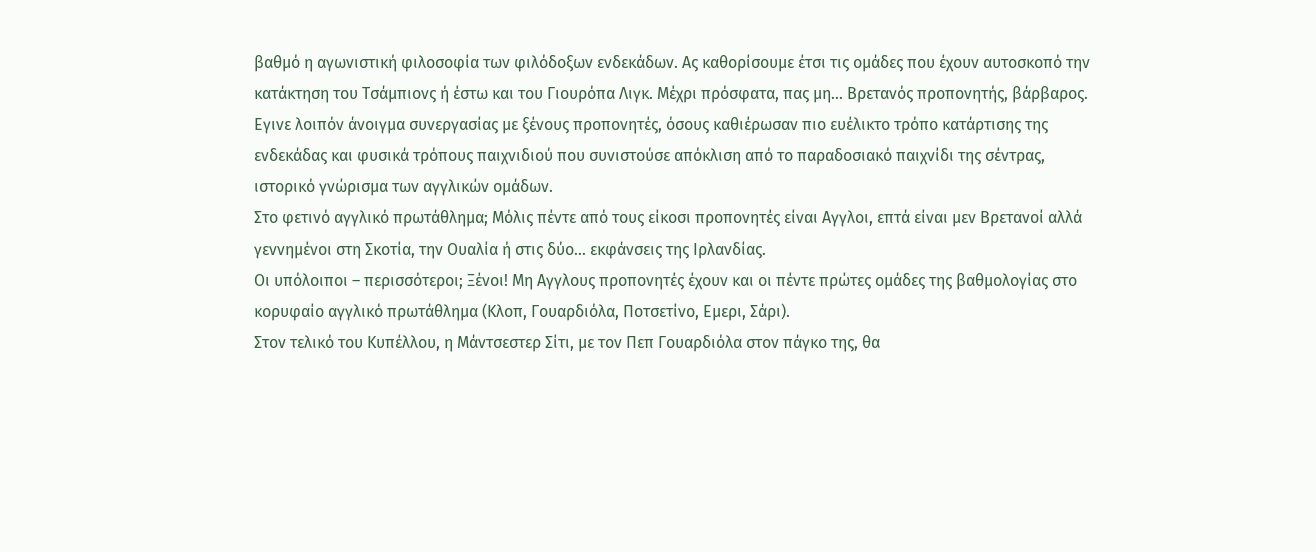βαθμό η αγωνιστική φιλοσοφία των φιλόδοξων ενδεκάδων. Ας καθορίσουμε έτσι τις ομάδες που έχουν αυτοσκοπό την κατάκτηση του Τσάμπιονς ή έστω και του Γιουρόπα Λιγκ. Μέχρι πρόσφατα, πας μη… Βρετανός προπονητής, βάρβαρος.
Εγινε λοιπόν άνοιγμα συνεργασίας με ξένους προπονητές, όσους καθιέρωσαν πιο ευέλικτο τρόπο κατάρτισης της ενδεκάδας και φυσικά τρόπους παιχνιδιού που συνιστούσε απόκλιση από το παραδοσιακό παιχνίδι της σέντρας, ιστορικό γνώρισμα των αγγλικών ομάδων.
Στο φετινό αγγλικό πρωτάθλημα; Μόλις πέντε από τους είκοσι προπονητές είναι Αγγλοι, επτά είναι μεν Βρετανοί αλλά γεννημένοι στη Σκοτία, την Ουαλία ή στις δύο… εκφάνσεις της Ιρλανδίας.
Οι υπόλοιποι – περισσότεροι; Ξένοι! Μη Αγγλους προπονητές έχουν και οι πέντε πρώτες ομάδες της βαθμολογίας στο κορυφαίο αγγλικό πρωτάθλημα (Κλοπ, Γουαρδιόλα, Ποτσετίνο, Εμερι, Σάρι).
Στον τελικό του Κυπέλλου, η Μάντσεστερ Σίτι, με τον Πεπ Γουαρδιόλα στον πάγκο της, θα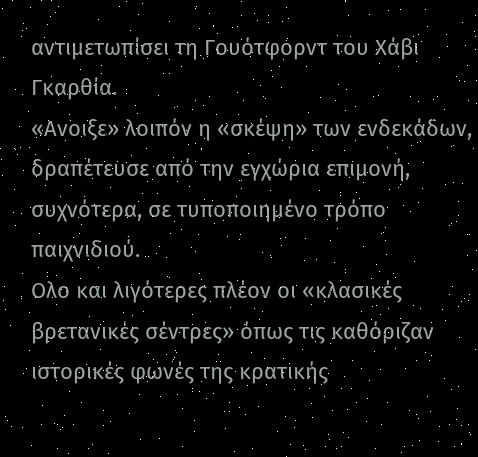αντιμετωπίσει τη Γουότφορντ του Χάβι Γκαρθία.
«Ανοιξε» λοιπόν η «σκέψη» των ενδεκάδων, δραπέτευσε από την εγχώρια επιμονή, συχνότερα, σε τυποποιημένο τρόπο παιχνιδιού.
Ολο και λιγότερες πλέον οι «κλασικές βρετανικές σέντρες» όπως τις καθόριζαν ιστορικές φωνές της κρατικής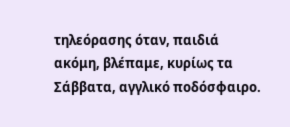τηλεόρασης όταν, παιδιά ακόμη, βλέπαμε, κυρίως τα Σάββατα, αγγλικό ποδόσφαιρο.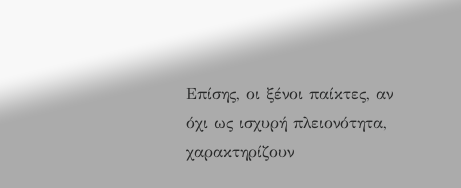Επίσης, οι ξένοι παίκτες, αν όχι ως ισχυρή πλειονότητα, χαρακτηρίζουν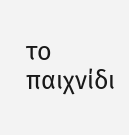το παιχνίδι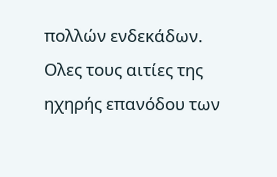πολλών ενδεκάδων. Ολες τους αιτίες της ηχηρής επανόδου των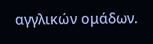αγγλικών ομάδων.